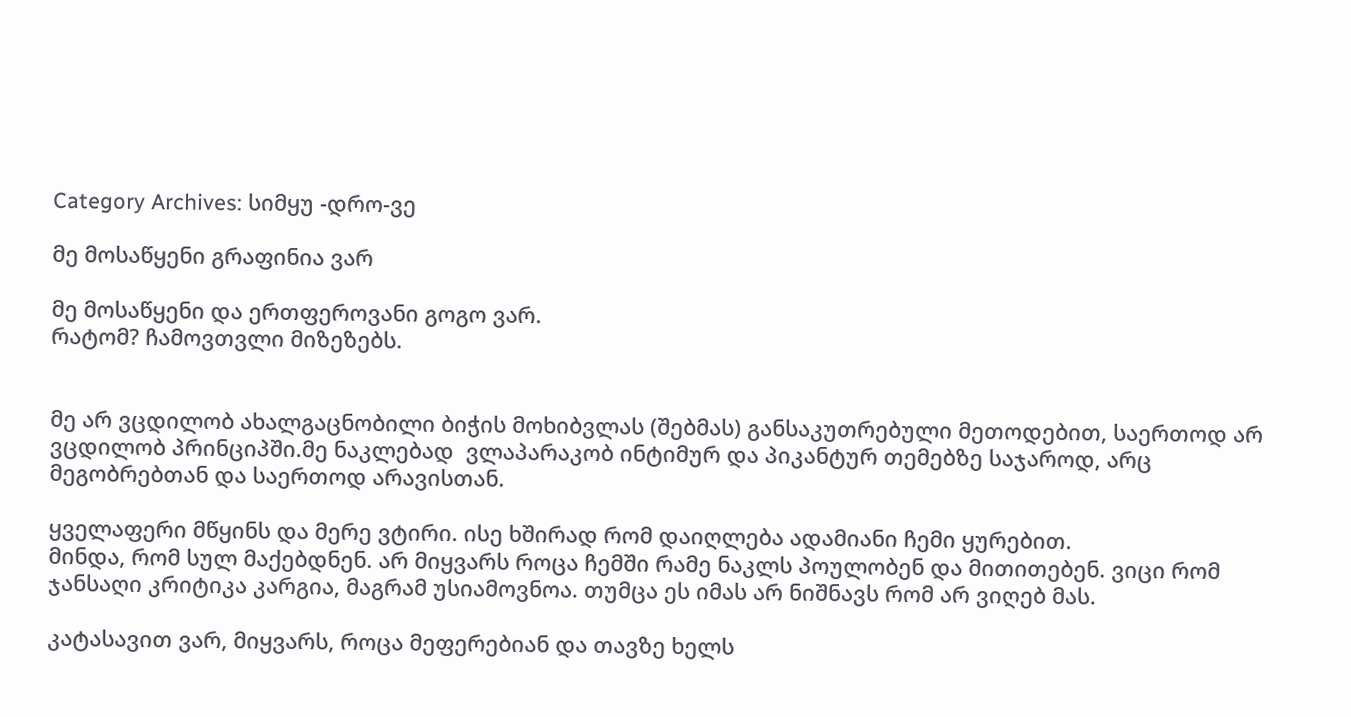Category Archives: სიმყუ -დრო-ვე

მე მოსაწყენი გრაფინია ვარ

მე მოსაწყენი და ერთფეროვანი გოგო ვარ.
რატომ? ჩამოვთვლი მიზეზებს.


მე არ ვცდილობ ახალგაცნობილი ბიჭის მოხიბვლას (შებმას) განსაკუთრებული მეთოდებით, საერთოდ არ ვცდილობ პრინციპში.მე ნაკლებად  ვლაპარაკობ ინტიმურ და პიკანტურ თემებზე საჯაროდ, არც მეგობრებთან და საერთოდ არავისთან.

ყველაფერი მწყინს და მერე ვტირი. ისე ხშირად რომ დაიღლება ადამიანი ჩემი ყურებით.
მინდა, რომ სულ მაქებდნენ. არ მიყვარს როცა ჩემში რამე ნაკლს პოულობენ და მითითებენ. ვიცი რომ ჯანსაღი კრიტიკა კარგია, მაგრამ უსიამოვნოა. თუმცა ეს იმას არ ნიშნავს რომ არ ვიღებ მას.

კატასავით ვარ, მიყვარს, როცა მეფერებიან და თავზე ხელს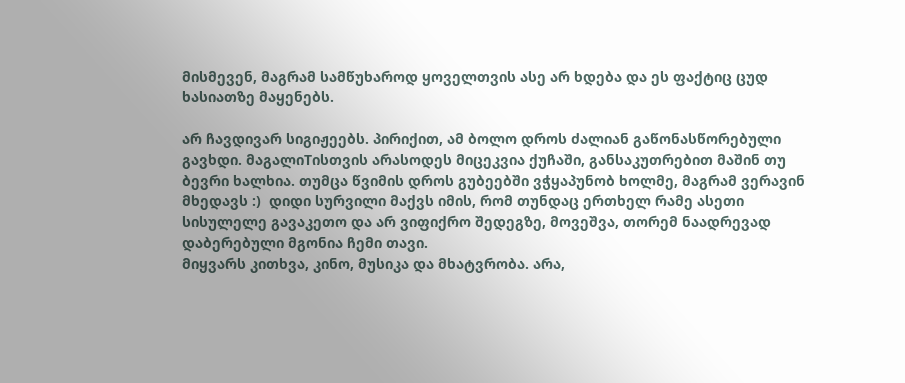მისმევენ, მაგრამ სამწუხაროდ ყოველთვის ასე არ ხდება და ეს ფაქტიც ცუდ ხასიათზე მაყენებს.

არ ჩავდივარ სიგიჟეებს. პირიქით, ამ ბოლო დროს ძალიან გაწონასწორებული გავხდი. მაგალიTისთვის არასოდეს მიცეკვია ქუჩაში, განსაკუთრებით მაშინ თუ ბევრი ხალხია. თუმცა წვიმის დროს გუბეებში ვჭყაპუნობ ხოლმე, მაგრამ ვერავინ მხედავს :)  დიდი სურვილი მაქვს იმის, რომ თუნდაც ერთხელ რამე ასეთი სისულელე გავაკეთო და არ ვიფიქრო შედეგზე, მოვეშვა, თორემ ნაადრევად დაბერებული მგონია ჩემი თავი.
მიყვარს კითხვა, კინო, მუსიკა და მხატვრობა. არა,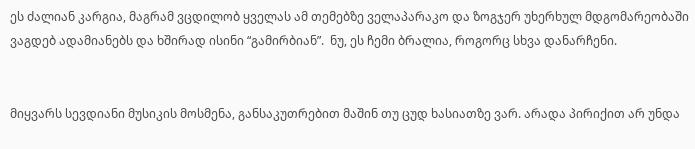ეს ძალიან კარგია, მაგრამ ვცდილობ ყველას ამ თემებზე ველაპარაკო და ზოგჯერ უხერხულ მდგომარეობაში ვაგდებ ადამიანებს და ხშირად ისინი “გამირბიან”.  ნუ, ეს ჩემი ბრალია, როგორც სხვა დანარჩენი.


მიყვარს სევდიანი მუსიკის მოსმენა, განსაკუთრებით მაშინ თუ ცუდ ხასიათზე ვარ. არადა პირიქით არ უნდა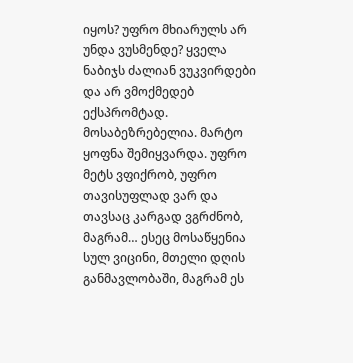იყოს? უფრო მხიარულს არ უნდა ვუსმენდე? ყველა ნაბიჯს ძალიან ვუკვირდები და არ ვმოქმედებ ექსპრომტად. მოსაბეზრებელია. მარტო ყოფნა შემიყვარდა. უფრო მეტს ვფიქრობ, უფრო თავისუფლად ვარ და თავსაც კარგად ვგრძნობ, მაგრამ… ესეც მოსაწყენია სულ ვიცინი, მთელი დღის განმავლობაში, მაგრამ ეს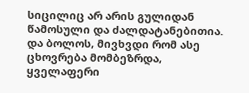სიცილიც არ არის გულიდან წამოსული და ძალდატანებითია.
და ბოლოს, მივხვდი რომ ასე ცხოვრება მომბეზრდა, ყველაფერი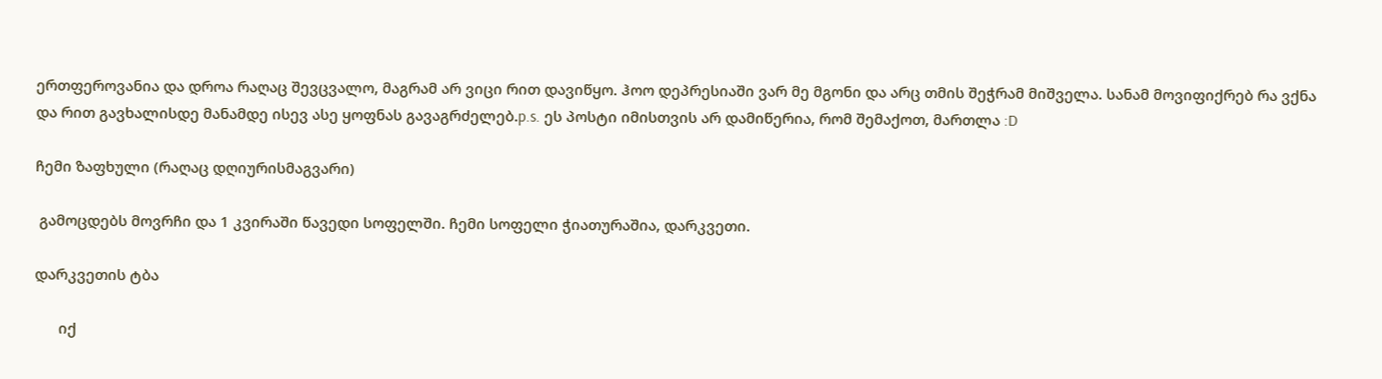ერთფეროვანია და დროა რაღაც შევცვალო, მაგრამ არ ვიცი რით დავიწყო. ჰოო დეპრესიაში ვარ მე მგონი და არც თმის შეჭრამ მიშველა. სანამ მოვიფიქრებ რა ვქნა და რით გავხალისდე მანამდე ისევ ასე ყოფნას გავაგრძელებ.p.s. ეს პოსტი იმისთვის არ დამიწერია, რომ შემაქოთ, მართლა :D

ჩემი ზაფხული (რაღაც დღიურისმაგვარი)

 გამოცდებს მოვრჩი და 1 კვირაში წავედი სოფელში. ჩემი სოფელი ჭიათურაშია, დარკვეთი.

დარკვეთის ტბა

      იქ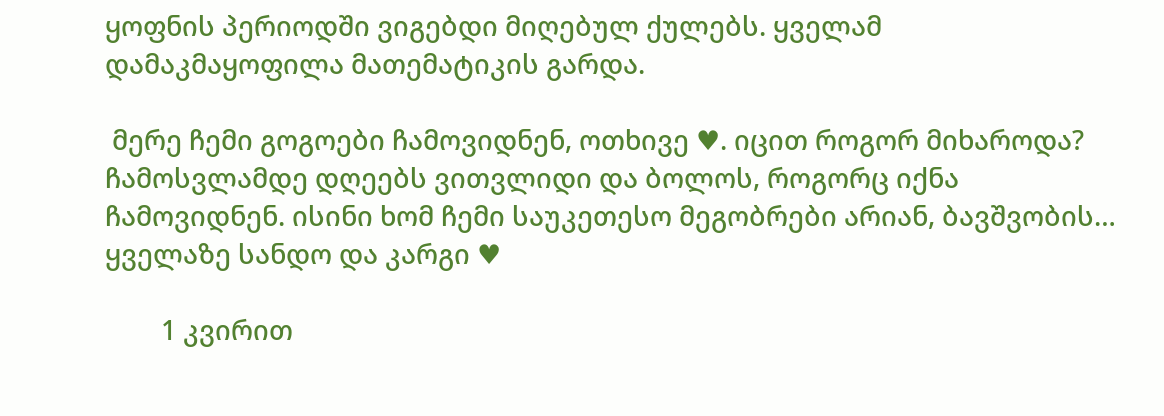ყოფნის პერიოდში ვიგებდი მიღებულ ქულებს. ყველამ დამაკმაყოფილა მათემატიკის გარდა.

 მერე ჩემი გოგოები ჩამოვიდნენ, ოთხივე ♥. იცით როგორ მიხაროდა? ჩამოსვლამდე დღეებს ვითვლიდი და ბოლოს, როგორც იქნა ჩამოვიდნენ. ისინი ხომ ჩემი საუკეთესო მეგობრები არიან, ბავშვობის… ყველაზე სანდო და კარგი ♥

        1 კვირით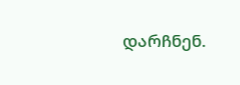დარჩნენ.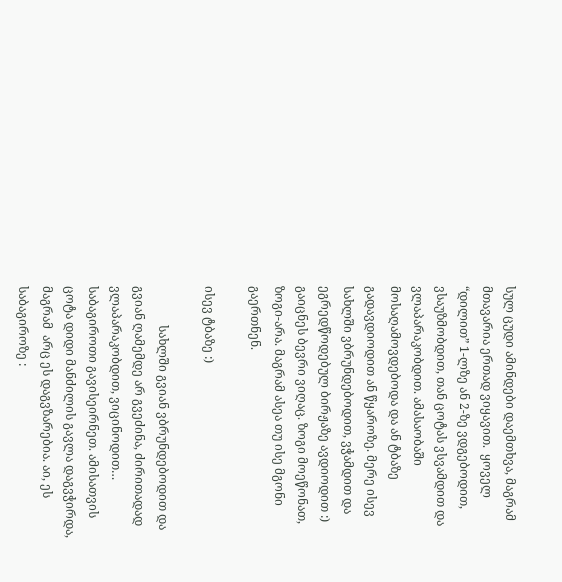სულ ცუდი ამინდები დაემთხვა, მაგრამ მთავარია ერთად ვიყავით.  ყოველ “დილით” 1-ლზე ან 2-ზე ვდგებოდით, ვსაუზმობდით, თან ცოტას ვსვამდით და ვლაპარაკობდით. ამასაობაში მოსაღამოვდებოდა და ან ტბაზე გადავდიოდით ან წყაროზე. მერე ისევ სახლში ვბრუნდებოდით, ვჭამდით და ეგრედწოდებულ ბირჟაზე ავდიოდით :) გაიცნეს ბევრი ვიღაც. ზოგი მოეწონათ, ზოგი-არა. მაგრამ ასეა თუ ისე მგონი გაერთნენ.

ისევ ტბაზე :)

             სახლში გვიან ვბრუნდებოდით და გვიან ღამემდე არ გვეძინა, ძირითადად ვლაპარაკობდით, ვიცინოდით… საბაგიროთი გავისეირნეთ. ამისათვის  ცოტა დიდი მანძილის გავლა დაგვჭირდა, მაგრამ  არც ეს დაგვზარებია. აი, ეს საბაგიროზე :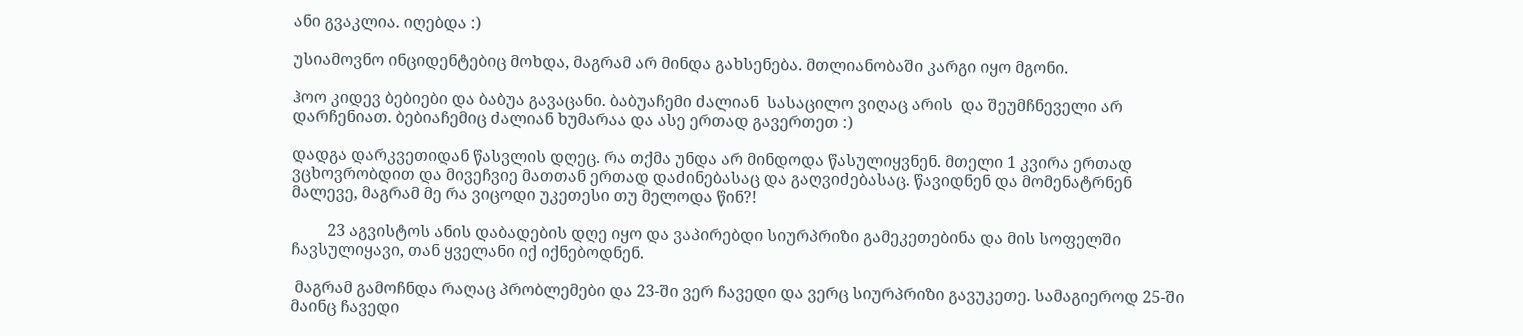ანი გვაკლია. იღებდა :)

უსიამოვნო ინციდენტებიც მოხდა, მაგრამ არ მინდა გახსენება. მთლიანობაში კარგი იყო მგონი.

ჰოო კიდევ ბებიები და ბაბუა გავაცანი. ბაბუაჩემი ძალიან  სასაცილო ვიღაც არის  და შეუმჩნეველი არ დარჩენიათ. ბებიაჩემიც ძალიან ხუმარაა და ასე ერთად გავერთეთ :)

დადგა დარკვეთიდან წასვლის დღეც. რა თქმა უნდა არ მინდოდა წასულიყვნენ. მთელი 1 კვირა ერთად ვცხოვრობდით და მივეჩვიე მათთან ერთად დაძინებასაც და გაღვიძებასაც. წავიდნენ და მომენატრნენ მალევე, მაგრამ მე რა ვიცოდი უკეთესი თუ მელოდა წინ?!

         23 აგვისტოს ანის დაბადების დღე იყო და ვაპირებდი სიურპრიზი გამეკეთებინა და მის სოფელში ჩავსულიყავი, თან ყველანი იქ იქნებოდნენ.

 მაგრამ გამოჩნდა რაღაც პრობლემები და 23-ში ვერ ჩავედი და ვერც სიურპრიზი გავუკეთე. სამაგიეროდ 25-ში მაინც ჩავედი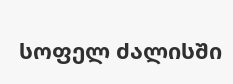სოფელ ძალისში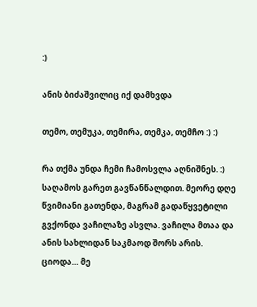:)

ანის ბიძაშვილიც იქ დამხვდა

თემო, თემუკა, თემირა, თემკა, თემჩო :) :)

რა თქმა უნდა ჩემი ჩამოსვლა აღნიშნეს. :) საღამოს გარეთ გავწანწალდით. მეორე დღე წვიმიანი გათენდა, მაგრამ გადაწყვეტილი გვქონდა ვაჩილაზე ასვლა. ვაჩილა მთაა და ანის სახლიდან საკმაოდ შორს არის. ციოდა… მე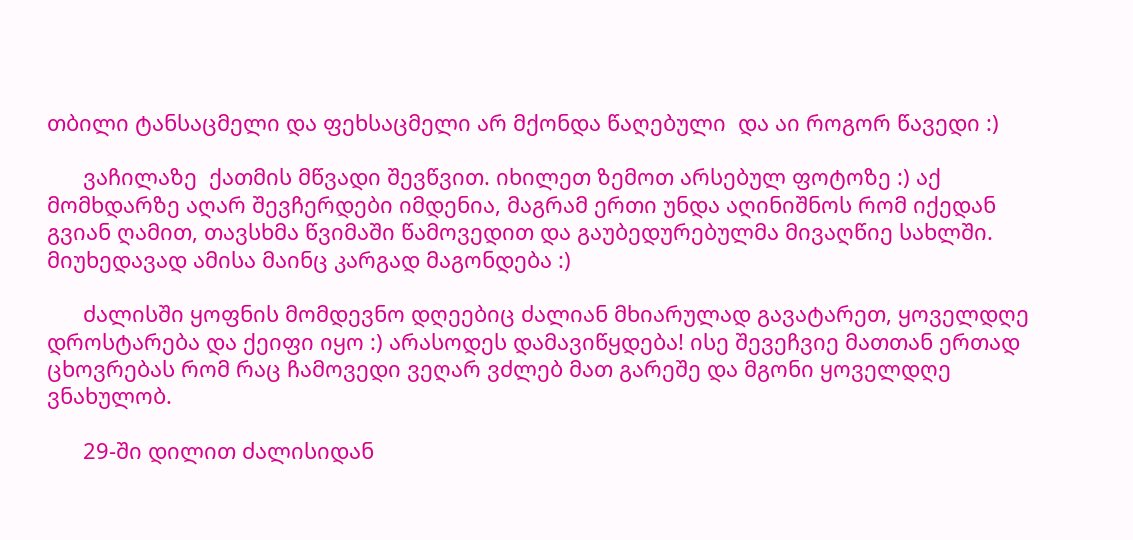თბილი ტანსაცმელი და ფეხსაცმელი არ მქონდა წაღებული  და აი როგორ წავედი :)

      ვაჩილაზე  ქათმის მწვადი შევწვით. იხილეთ ზემოთ არსებულ ფოტოზე :) აქ მომხდარზე აღარ შევჩერდები იმდენია, მაგრამ ერთი უნდა აღინიშნოს რომ იქედან გვიან ღამით, თავსხმა წვიმაში წამოვედით და გაუბედურებულმა მივაღწიე სახლში. მიუხედავად ამისა მაინც კარგად მაგონდება :)

      ძალისში ყოფნის მომდევნო დღეებიც ძალიან მხიარულად გავატარეთ, ყოველდღე დროსტარება და ქეიფი იყო :) არასოდეს დამავიწყდება! ისე შევეჩვიე მათთან ერთად ცხოვრებას რომ რაც ჩამოვედი ვეღარ ვძლებ მათ გარეშე და მგონი ყოველდღე ვნახულობ.

      29-ში დილით ძალისიდან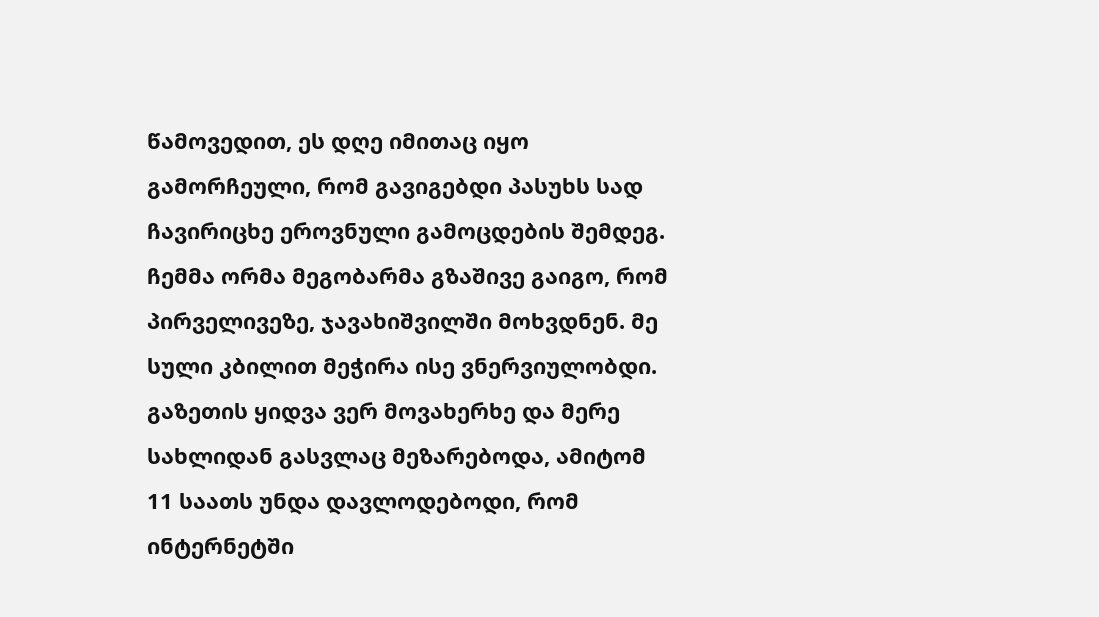წამოვედით, ეს დღე იმითაც იყო გამორჩეული, რომ გავიგებდი პასუხს სად ჩავირიცხე ეროვნული გამოცდების შემდეგ. ჩემმა ორმა მეგობარმა გზაშივე გაიგო, რომ პირველივეზე, ჯავახიშვილში მოხვდნენ. მე სული კბილით მეჭირა ისე ვნერვიულობდი. გაზეთის ყიდვა ვერ მოვახერხე და მერე სახლიდან გასვლაც მეზარებოდა, ამიტომ 11 საათს უნდა დავლოდებოდი, რომ ინტერნეტში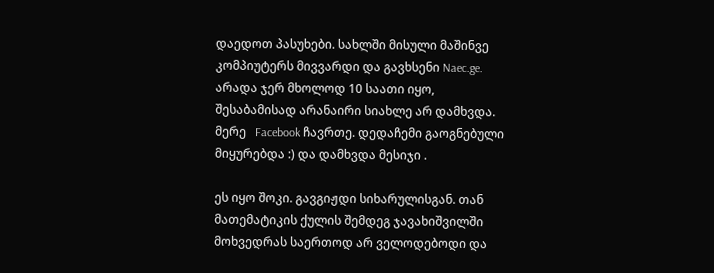დაედოთ პასუხები. სახლში მისული მაშინვე კომპიუტერს მივვარდი და გავხსენი Naec.ge. არადა ჯერ მხოლოდ 10 საათი იყო, შესაბამისად არანაირი სიახლე არ დამხვდა. მერე   Facebook ჩავრთე. დედაჩემი გაოგნებული მიყურებდა :) და დამხვდა მესიჯი .

ეს იყო შოკი. გავგიჟდი სიხარულისგან. თან მათემატიკის ქულის შემდეგ ჯავახიშვილში მოხვედრას საერთოდ არ ველოდებოდი და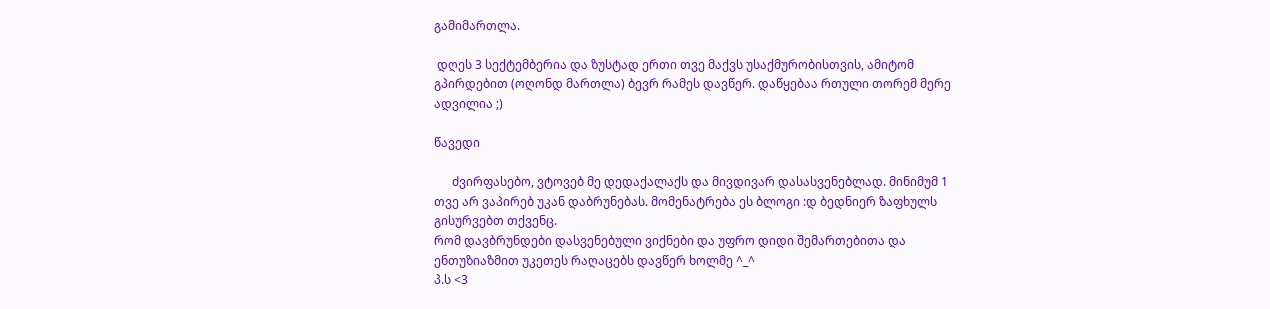გამიმართლა.

 დღეს 3 სექტემბერია და ზუსტად ერთი თვე მაქვს უსაქმურობისთვის, ამიტომ გპირდებით (ოღონდ მართლა) ბევრ რამეს დავწერ. დაწყებაა რთული თორემ მერე ადვილია ;)

წავედი

      ძვირფასებო, ვტოვებ მე დედაქალაქს და მივდივარ დასასვენებლად. მინიმუმ 1 თვე არ ვაპირებ უკან დაბრუნებას. მომენატრება ეს ბლოგი :დ ბედნიერ ზაფხულს გისურვებთ თქვენც.
რომ დავბრუნდები დასვენებული ვიქნები და უფრო დიდი შემართებითა და ენთუზიაზმით უკეთეს რაღაცებს დავწერ ხოლმე ^_^
პ.ს <3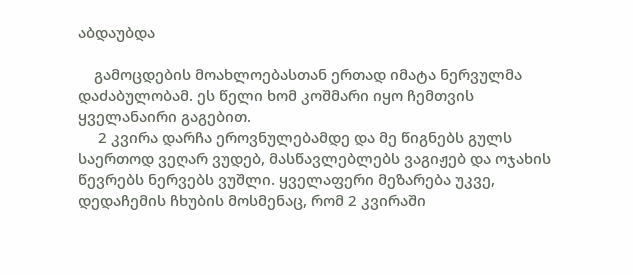აბდაუბდა

    გამოცდების მოახლოებასთან ერთად იმატა ნერვულმა დაძაბულობამ. ეს წელი ხომ კოშმარი იყო ჩემთვის ყველანაირი გაგებით.
     2 კვირა დარჩა ეროვნულებამდე და მე წიგნებს გულს საერთოდ ვეღარ ვუდებ, მასწავლებლებს ვაგიჟებ და ოჯახის წევრებს ნერვებს ვუშლი. ყველაფერი მეზარება უკვე, დედაჩემის ჩხუბის მოსმენაც, რომ 2 კვირაში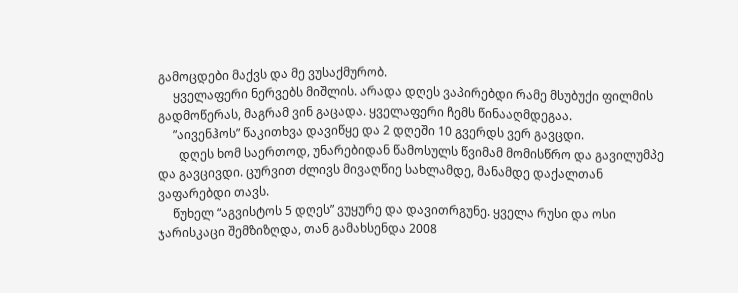გამოცდები მაქვს და მე ვუსაქმურობ.
     ყველაფერი ნერვებს მიშლის. არადა დღეს ვაპირებდი რამე მსუბუქი ფილმის გადმოწერას, მაგრამ ვინ გაცადა. ყველაფერი ჩემს წინააღმდეგაა.
     ”აივენჰოს” წაკითხვა დავიწყე და 2 დღეში 10 გვერდს ვერ გავცდი.
       დღეს ხომ საერთოდ, უნარებიდან წამოსულს წვიმამ მომისწრო და გავილუმპე და გავცივდი. ცურვით ძლივს მივაღწიე სახლამდე, მანამდე დაქალთან ვაფარებდი თავს.
     წუხელ “აგვისტოს 5 დღეს” ვუყურე და დავითრგუნე. ყველა რუსი და ოსი ჯარისკაცი შემზიზღდა, თან გამახსენდა 2008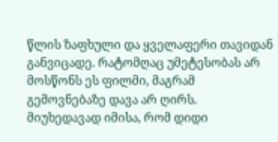წლის ზაფხული და ყველაფერი თავიდან განვიცადე. რატომღაც უმეტესობას არ მოსწონს ეს ფილმი, მაგრამ გემოვნებაზე დავა არ ღირს. მიუხედავად იმისა, რომ დიდი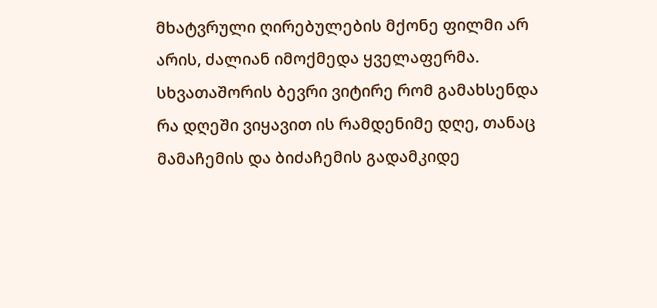მხატვრული ღირებულების მქონე ფილმი არ არის, ძალიან იმოქმედა ყველაფერმა. სხვათაშორის ბევრი ვიტირე რომ გამახსენდა რა დღეში ვიყავით ის რამდენიმე დღე, თანაც მამაჩემის და ბიძაჩემის გადამკიდე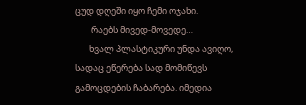ცუდ დღეში იყო ჩემი ოჯახი.
        რაებს მივედ-მოვედე…
       ხვალ პლასტიკური უნდა ავიღო, სადაც ეწერება სად მომიწევს გამოცდების ჩაბარება. იმედია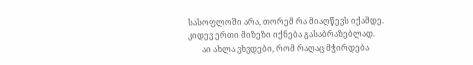სასოფლოში არა, თორემ რა მიაღწევს იქამდე. კიდევ ერთი მიზეზი იქნება გასაბრაზებლად.
       აი ახლა ვხვდები, რომ რაღაც მჭირდება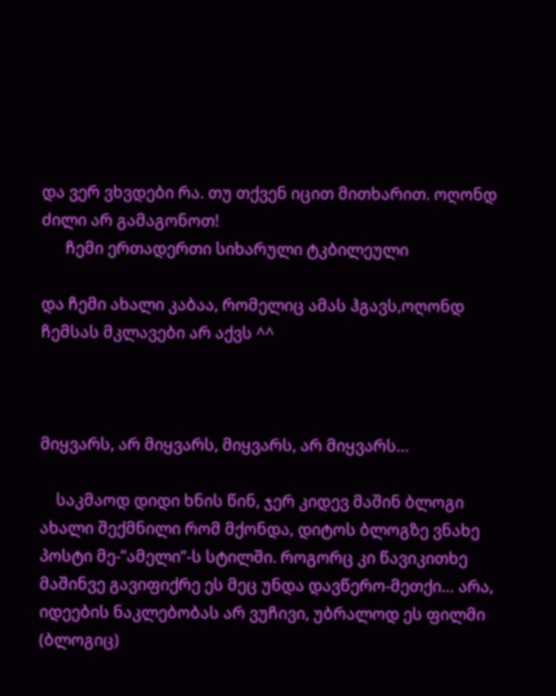და ვერ ვხვდები რა. თუ თქვენ იცით მითხარით. ოღონდ ძილი არ გამაგონოთ!
      ჩემი ერთადერთი სიხარული ტკბილეული

და ჩემი ახალი კაბაა, რომელიც ამას ჰგავს,ოღონდ ჩემსას მკლავები არ აქვს ^^



მიყვარს, არ მიყვარს, მიყვარს, არ მიყვარს…

    საკმაოდ დიდი ხნის წინ, ჯერ კიდევ მაშინ ბლოგი ახალი შექმნილი რომ მქონდა, დიტოს ბლოგზე ვნახე პოსტი მე-”ამელი”-ს სტილში. როგორც კი წავიკითხე მაშინვე გავიფიქრე ეს მეც უნდა დავწერო-მეთქი… არა, იდეების ნაკლებობას არ ვუჩივი, უბრალოდ ეს ფილმი (ბლოგიც)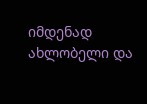იმდენად ახლობელი და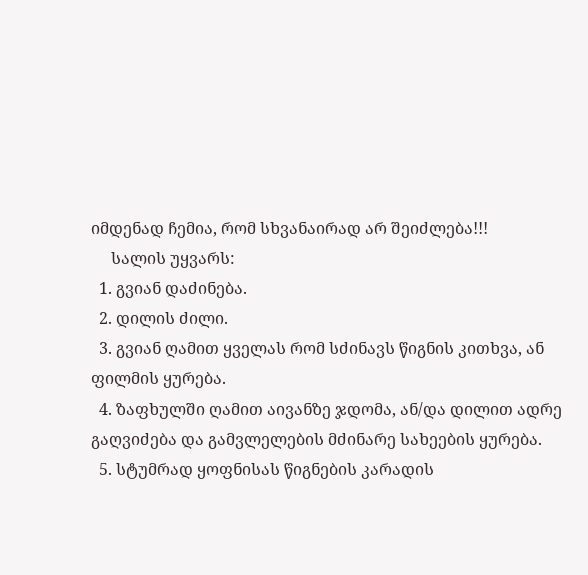იმდენად ჩემია, რომ სხვანაირად არ შეიძლება!!!
     სალის უყვარს:
  1. გვიან დაძინება.
  2. დილის ძილი.
  3. გვიან ღამით ყველას რომ სძინავს წიგნის კითხვა, ან ფილმის ყურება.
  4. ზაფხულში ღამით აივანზე ჯდომა, ან/და დილით ადრე გაღვიძება და გამვლელების მძინარე სახეების ყურება.
  5. სტუმრად ყოფნისას წიგნების კარადის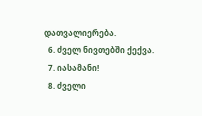დათვალიერება.
  6. ძველ ნივთებში ქექვა.
  7. იასამანი!
  8. ძველი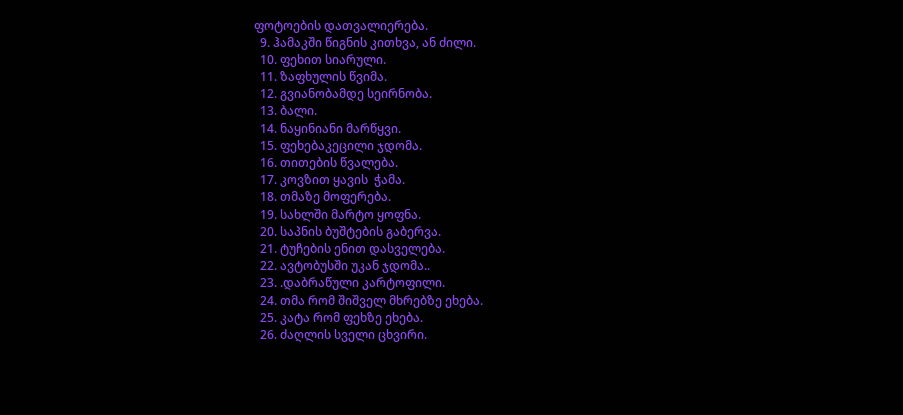ფოტოების დათვალიერება.
  9. ჰამაკში წიგნის კითხვა, ან ძილი.
  10. ფეხით სიარული.
  11. ზაფხულის წვიმა.
  12. გვიანობამდე სეირნობა.
  13. ბალი.
  14. ნაყინიანი მარწყვი.
  15. ფეხებაკეცილი ჯდომა.
  16. თითების წვალება.
  17. კოვზით ყავის  ჭამა.
  18. თმაზე მოფერება.
  19. სახლში მარტო ყოფნა.
  20. საპნის ბუშტების გაბერვა.
  21. ტუჩების ენით დასველება.
  22. ავტობუსში უკან ჯდომა..
  23. .დაბრაწული კარტოფილი.
  24. თმა რომ შიშველ მხრებზე ეხება.
  25. კატა რომ ფეხზე ეხება.
  26. ძაღლის სველი ცხვირი.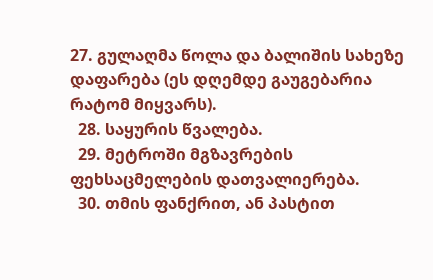27. გულაღმა წოლა და ბალიშის სახეზე დაფარება (ეს დღემდე გაუგებარია რატომ მიყვარს).
  28. საყურის წვალება.
  29. მეტროში მგზავრების ფეხსაცმელების დათვალიერება.
  30. თმის ფანქრით, ან პასტით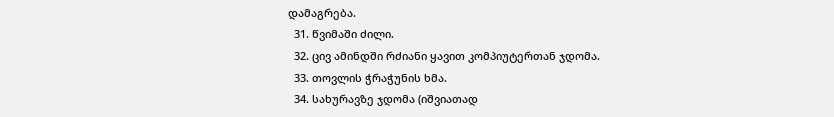დამაგრება.
  31. წვიმაში ძილი.
  32. ცივ ამინდში რძიანი ყავით კომპიუტერთან ჯდომა.
  33. თოვლის ჭრაჭუნის ხმა.
  34. სახურავზე ჯდომა (იშვიათად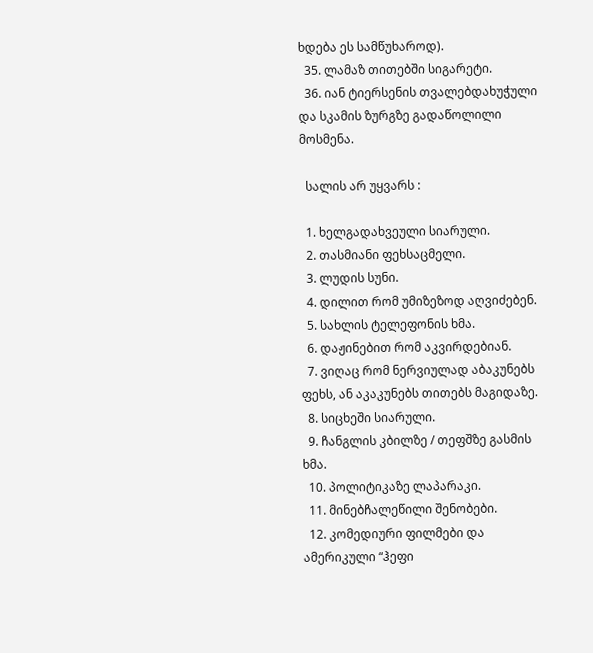ხდება ეს სამწუხაროდ).
  35. ლამაზ თითებში სიგარეტი.
  36. იან ტიერსენის თვალებდახუჭული და სკამის ზურგზე გადაწოლილი მოსმენა.

  სალის არ უყვარს :

  1. ხელგადახვეული სიარული.
  2. თასმიანი ფეხსაცმელი.
  3. ლუდის სუნი.
  4. დილით რომ უმიზეზოდ აღვიძებენ.
  5. სახლის ტელეფონის ხმა.
  6. დაჟინებით რომ აკვირდებიან.
  7. ვიღაც რომ ნერვიულად აბაკუნებს ფეხს, ან აკაკუნებს თითებს მაგიდაზე.
  8. სიცხეში სიარული.
  9. ჩანგლის კბილზე / თეფშზე გასმის ხმა.
  10. პოლიტიკაზე ლაპარაკი.
  11. მინებჩალეწილი შენობები.
  12. კომედიური ფილმები და ამერიკული “ჰეფი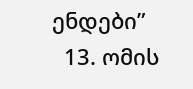ენდები”
  13. ომის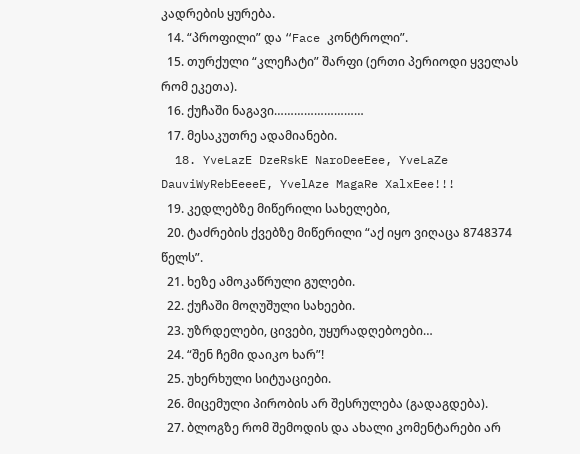კადრების ყურება.
  14. “პროფილი” და “Face კონტროლი”.
  15. თურქული “კლეჩატი” შარფი (ერთი პერიოდი ყველას რომ ეკეთა).
  16. ქუჩაში ნაგავი………………………
  17. მესაკუთრე ადამიანები.
  18. YveLazE DzeRskE NaroDeeEee, YveLaZe DauviWyRebEeeeE, YvelAze MagaRe XalxEee!!!
  19. კედლებზე მიწერილი სახელები,
  20. ტაძრების ქვებზე მიწერილი “აქ იყო ვიღაცა 8748374 წელს”.
  21. ხეზე ამოკაწრული გულები.
  22. ქუჩაში მოღუშული სახეები.
  23. უზრდელები, ცივები, უყურადღებოები…
  24. “შენ ჩემი დაიკო ხარ”!
  25. უხერხული სიტუაციები.
  26. მიცემული პირობის არ შესრულება (გადაგდება).
  27. ბლოგზე რომ შემოდის და ახალი კომენტარები არ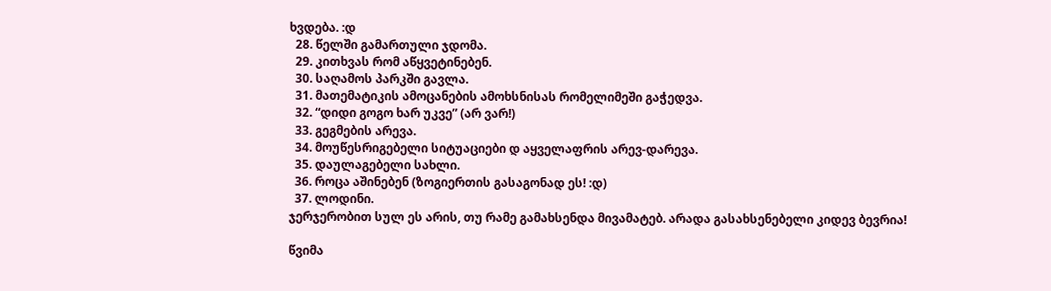ხვდება. :დ
  28. წელში გამართული ჯდომა.
  29. კითხვას რომ აწყვეტინებენ.
  30. საღამოს პარკში გავლა.
  31. მათემატიკის ამოცანების ამოხსნისას რომელიმეში გაჭედვა.
  32. “დიდი გოგო ხარ უკვე” (არ ვარ!)
  33. გეგმების არევა.
  34. მოუწესრიგებელი სიტუაციები დ აყველაფრის არევ-დარევა.
  35. დაულაგებელი სახლი.
  36. როცა აშინებენ (ზოგიერთის გასაგონად ეს! :დ)
  37. ლოდინი.
ჯერჯერობით სულ ეს არის, თუ რამე გამახსენდა მივამატებ. არადა გასახსენებელი კიდევ ბევრია!

წვიმა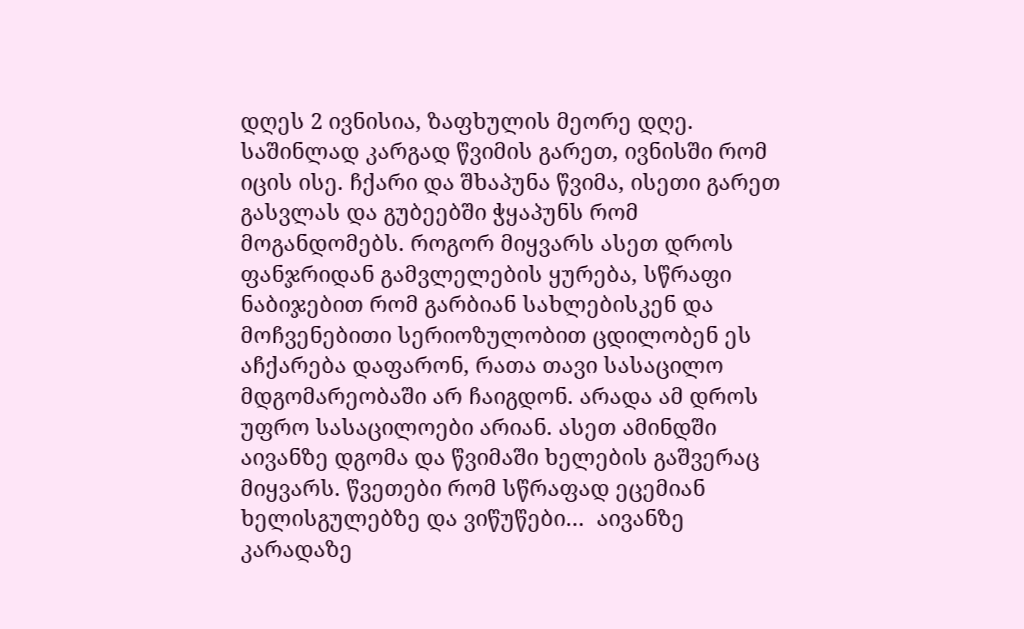დღეს 2 ივნისია, ზაფხულის მეორე დღე. საშინლად კარგად წვიმის გარეთ, ივნისში რომ იცის ისე. ჩქარი და შხაპუნა წვიმა, ისეთი გარეთ გასვლას და გუბეებში ჭყაპუნს რომ მოგანდომებს. როგორ მიყვარს ასეთ დროს ფანჯრიდან გამვლელების ყურება, სწრაფი ნაბიჯებით რომ გარბიან სახლებისკენ და მოჩვენებითი სერიოზულობით ცდილობენ ეს აჩქარება დაფარონ, რათა თავი სასაცილო მდგომარეობაში არ ჩაიგდონ. არადა ამ დროს უფრო სასაცილოები არიან. ასეთ ამინდში აივანზე დგომა და წვიმაში ხელების გაშვერაც მიყვარს. წვეთები რომ სწრაფად ეცემიან ხელისგულებზე და ვიწუწები…  აივანზე კარადაზე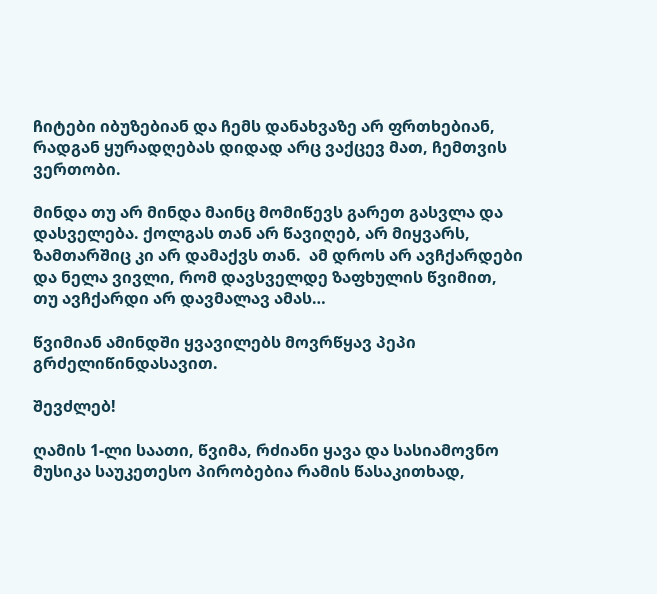ჩიტები იბუზებიან და ჩემს დანახვაზე არ ფრთხებიან, რადგან ყურადღებას დიდად არც ვაქცევ მათ, ჩემთვის ვერთობი.

მინდა თუ არ მინდა მაინც მომიწევს გარეთ გასვლა და დასველება. ქოლგას თან არ წავიღებ, არ მიყვარს, ზამთარშიც კი არ დამაქვს თან.  ამ დროს არ ავჩქარდები და ნელა ვივლი, რომ დავსველდე ზაფხულის წვიმით, თუ ავჩქარდი არ დავმალავ ამას…

წვიმიან ამინდში ყვავილებს მოვრწყავ პეპი გრძელიწინდასავით.

შევძლებ!

ღამის 1-ლი საათი, წვიმა, რძიანი ყავა და სასიამოვნო მუსიკა საუკეთესო პირობებია რამის წასაკითხად,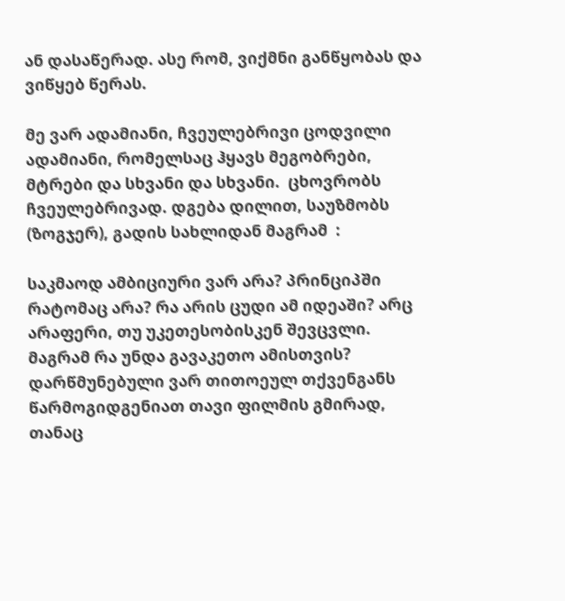ან დასაწერად. ასე რომ, ვიქმნი განწყობას და ვიწყებ წერას.

მე ვარ ადამიანი, ჩვეულებრივი ცოდვილი ადამიანი, რომელსაც ჰყავს მეგობრები, მტრები და სხვანი და სხვანი.  ცხოვრობს ჩვეულებრივად. დგება დილით, საუზმობს (ზოგჯერ), გადის სახლიდან მაგრამ  :

საკმაოდ ამბიციური ვარ არა? პრინციპში რატომაც არა? რა არის ცუდი ამ იდეაში? არც არაფერი, თუ უკეთესობისკენ შევცვლი. მაგრამ რა უნდა გავაკეთო ამისთვის?
დარწმუნებული ვარ თითოეულ თქვენგანს წარმოგიდგენიათ თავი ფილმის გმირად, თანაც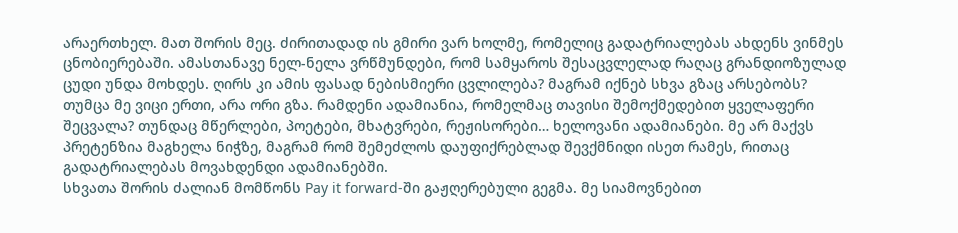არაერთხელ. მათ შორის მეც. ძირითადად ის გმირი ვარ ხოლმე, რომელიც გადატრიალებას ახდენს ვინმეს ცნობიერებაში. ამასთანავე ნელ-ნელა ვრწმუნდები, რომ სამყაროს შესაცვლელად რაღაც გრანდიოზულად ცუდი უნდა მოხდეს. ღირს კი ამის ფასად ნებისმიერი ცვლილება? მაგრამ იქნებ სხვა გზაც არსებობს?
თუმცა მე ვიცი ერთი, არა ორი გზა. რამდენი ადამიანია, რომელმაც თავისი შემოქმედებით ყველაფერი შეცვალა? თუნდაც მწერლები, პოეტები, მხატვრები, რეჟისორები… ხელოვანი ადამიანები. მე არ მაქვს პრეტენზია მაგხელა ნიჭზე, მაგრამ რომ შემეძლოს დაუფიქრებლად შევქმნიდი ისეთ რამეს, რითაც  გადატრიალებას მოვახდენდი ადამიანებში.
სხვათა შორის ძალიან მომწონს Pay it forward-ში გაჟღერებული გეგმა. მე სიამოვნებით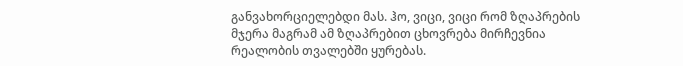განვახორციელებდი მას. ჰო, ვიცი, ვიცი რომ ზღაპრების მჯერა მაგრამ ამ ზღაპრებით ცხოვრება მირჩევნია რეალობის თვალებში ყურებას.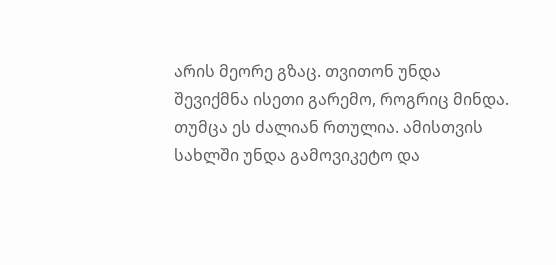არის მეორე გზაც. თვითონ უნდა შევიქმნა ისეთი გარემო, როგრიც მინდა. თუმცა ეს ძალიან რთულია. ამისთვის სახლში უნდა გამოვიკეტო და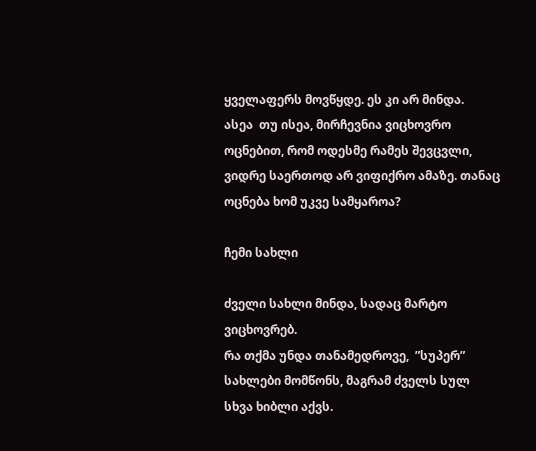ყველაფერს მოვწყდე. ეს კი არ მინდა.
ასეა  თუ ისეა, მირჩევნია ვიცხოვრო ოცნებით, რომ ოდესმე რამეს შევცვლი, ვიდრე საერთოდ არ ვიფიქრო ამაზე. თანაც ოცნება ხომ უკვე სამყაროა?

ჩემი სახლი

ძველი სახლი მინდა, სადაც მარტო ვიცხოვრებ.
რა თქმა უნდა თანამედროვე,  ”სუპერ” სახლები მომწონს, მაგრამ ძველს სულ სხვა ხიბლი აქვს.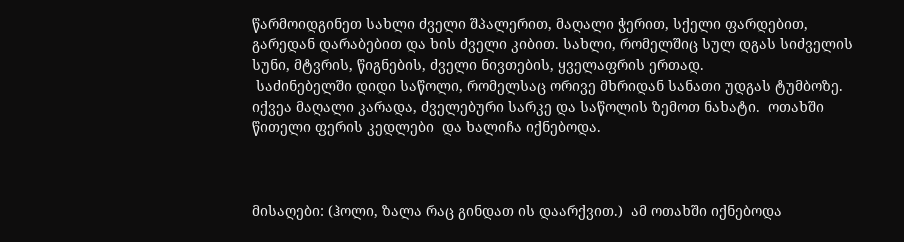წარმოიდგინეთ სახლი ძველი შპალერით, მაღალი ჭერით, სქელი ფარდებით, გარედან დარაბებით და ხის ძველი კიბით. სახლი, რომელშიც სულ დგას სიძველის სუნი, მტვრის, წიგნების, ძველი ნივთების, ყველაფრის ერთად.
 საძინებელში დიდი საწოლი, რომელსაც ორივე მხრიდან სანათი უდგას ტუმბოზე. იქვეა მაღალი კარადა, ძველებური სარკე და საწოლის ზემოთ ნახატი.  ოთახში წითელი ფერის კედლები  და ხალიჩა იქნებოდა.



მისაღები: (ჰოლი, ზალა რაც გინდათ ის დაარქვით.)  ამ ოთახში იქნებოდა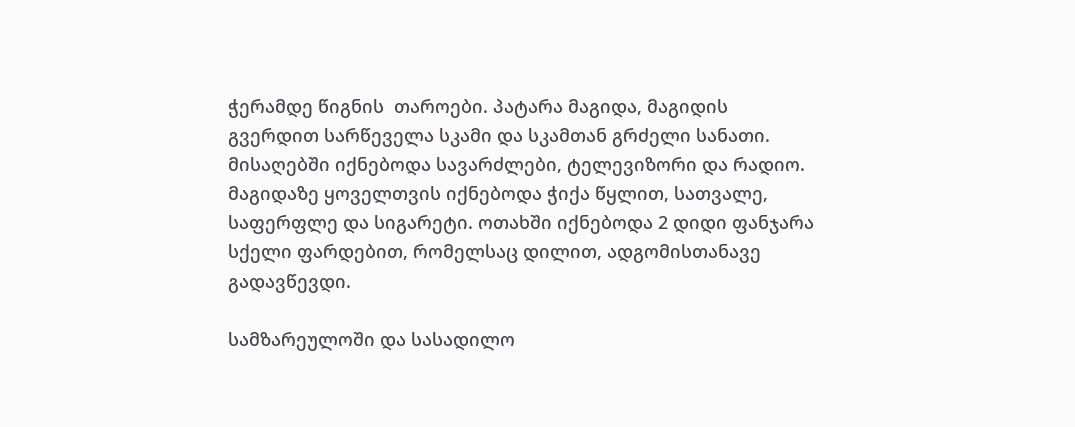ჭერამდე წიგნის  თაროები. პატარა მაგიდა, მაგიდის გვერდით სარწეველა სკამი და სკამთან გრძელი სანათი.  მისაღებში იქნებოდა სავარძლები, ტელევიზორი და რადიო. მაგიდაზე ყოველთვის იქნებოდა ჭიქა წყლით, სათვალე, საფერფლე და სიგარეტი. ოთახში იქნებოდა 2 დიდი ფანჯარა სქელი ფარდებით, რომელსაც დილით, ადგომისთანავე გადავწევდი.

სამზარეულოში და სასადილო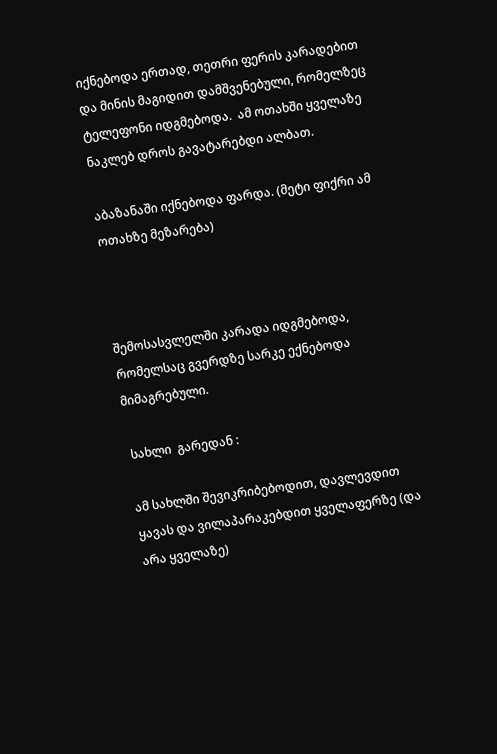იქნებოდა ერთად, თეთრი ფერის კარადებით და მინის მაგიდით დამშვენებული, რომელზეც ტელეფონი იდგმებოდა.  ამ ოთახში ყველაზე ნაკლებ დროს გავატარებდი ალბათ.

აბაზანაში იქნებოდა ფარდა. (მეტი ფიქრი ამ ოთახზე მეზარება)



შემოსასვლელში კარადა იდგმებოდა, რომელსაც გვერდზე სარკე ექნებოდა მიმაგრებული.

 სახლი  გარედან :

ამ სახლში შევიკრიბებოდით, დავლევდით ყავას და ვილაპარაკებდით ყველაფერზე (და არა ყველაზე)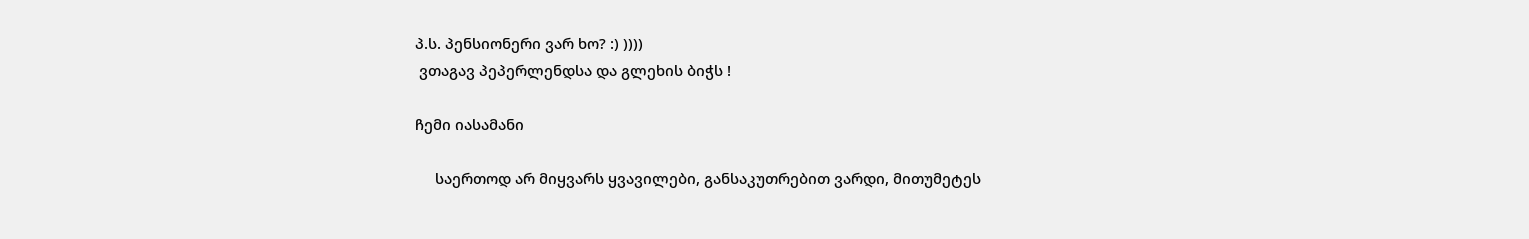პ.ს. პენსიონერი ვარ ხო? :) ))))
 ვთაგავ პეპერლენდსა და გლეხის ბიჭს !

ჩემი იასამანი

     საერთოდ არ მიყვარს ყვავილები, განსაკუთრებით ვარდი, მითუმეტეს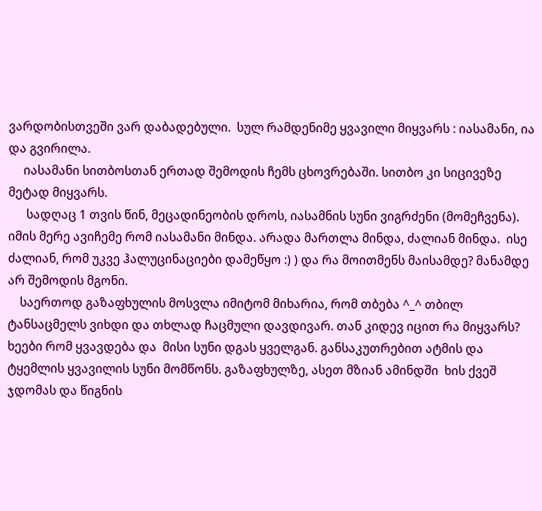ვარდობისთვეში ვარ დაბადებული.  სულ რამდენიმე ყვავილი მიყვარს : იასამანი, ია და გვირილა.
     იასამანი სითბოსთან ერთად შემოდის ჩემს ცხოვრებაში. სითბო კი სიცივეზე მეტად მიყვარს.
      სადღაც 1 თვის წინ, მეცადინეობის დროს, იასამნის სუნი ვიგრძენი (მომეჩვენა). იმის მერე ავიჩემე რომ იასამანი მინდა. არადა მართლა მინდა, ძალიან მინდა.  ისე ძალიან, რომ უკვე ჰალუცინაციები დამეწყო :) ) და რა მოითმენს მაისამდე? მანამდე არ შემოდის მგონი.
    საერთოდ გაზაფხულის მოსვლა იმიტომ მიხარია, რომ თბება ^_^ თბილ ტანსაცმელს ვიხდი და თხლად ჩაცმული დავდივარ. თან კიდევ იცით რა მიყვარს? ხეები რომ ყვავდება და  მისი სუნი დგას ყველგან. განსაკუთრებით ატმის და ტყემლის ყვავილის სუნი მომწონს. გაზაფხულზე, ასეთ მზიან ამინდში  ხის ქვეშ ჯდომას და წიგნის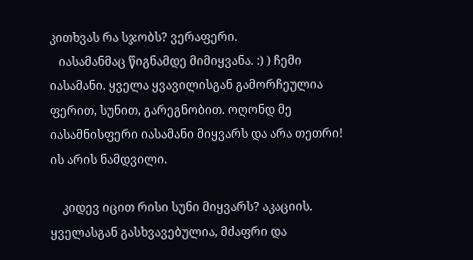კითხვას რა სჯობს? ვერაფერი.
   იასამანმაც წიგნამდე მიმიყვანა. :) ) ჩემი იასამანი. ყველა ყვავილისგან გამორჩეულია ფერით, სუნით, გარეგნობით. ოღონდ მე იასამნისფერი იასამანი მიყვარს და არა თეთრი! ის არის ნამდვილი.

    კიდევ იცით რისი სუნი მიყვარს? აკაციის. ყველასგან გასხვავებულია, მძაფრი და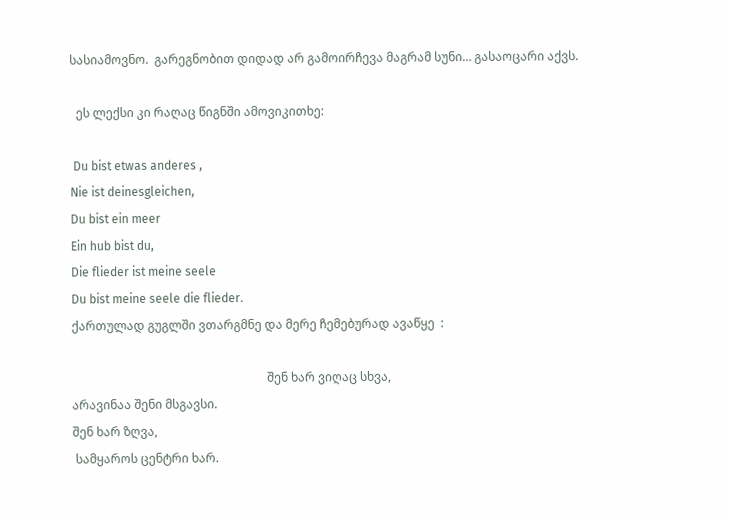სასიამოვნო.  გარეგნობით დიდად არ გამოირჩევა მაგრამ სუნი… გასაოცარი აქვს.

  ეს ლექსი კი რაღაც წიგნში ამოვიკითხე:

 Du bist etwas anderes ,
Nie ist deinesgleichen,
Du bist ein meer
Ein hub bist du,
Die flieder ist meine seele
Du bist meine seele die flieder.
ქართულად გუგლში ვთარგმნე და მერე ჩემებურად ავაწყე  :

                                                                 შენ ხარ ვიღაც სხვა,
არავინაა შენი მსგავსი.
შენ ხარ ზღვა,
 სამყაროს ცენტრი ხარ.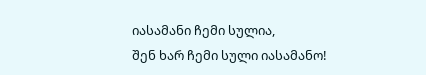იასამანი ჩემი სულია,
შენ ხარ ჩემი სული იასამანო!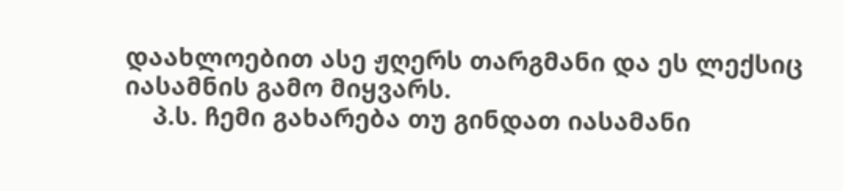დაახლოებით ასე ჟღერს თარგმანი და ეს ლექსიც იასამნის გამო მიყვარს.
    პ.ს. ჩემი გახარება თუ გინდათ იასამანი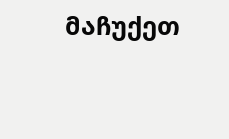მაჩუქეთ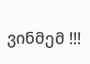ვინმემ !!!